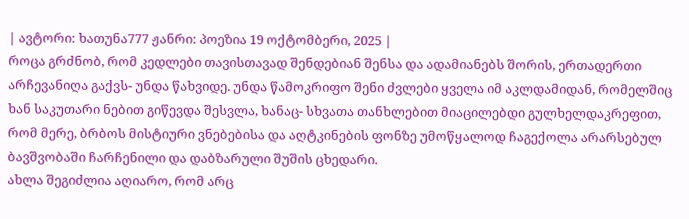| ავტორი: ხათუნა777 ჟანრი: პოეზია 19 ოქტომბერი, 2025 |
როცა გრძნობ, რომ კედლები თავისთავად შენდებიან შენსა და ადამიანებს შორის, ერთადერთი არჩევანიღა გაქვს- უნდა წახვიდე. უნდა წამოკრიფო შენი ძვლები ყველა იმ აკლდამიდან, რომელშიც ხან საკუთარი ნებით გიწევდა შესვლა, ხანაც- სხვათა თანხლებით მიაცილებდი გულხელდაკრეფით, რომ მერე, ბრბოს მისტიური ვნებებისა და აღტკინების ფონზე უმოწყალოდ ჩაგექოლა არარსებულ ბავშვობაში ჩარჩენილი და დაბზარული შუშის ცხედარი.
ახლა შეგიძლია აღიარო, რომ არც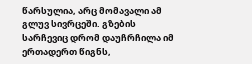წარსულია, არც მომავალი ამ გლუვ სივრცეში. გზების სარჩევიც დრომ დაუჩრჩილა იმ ერთადერთ წიგნს,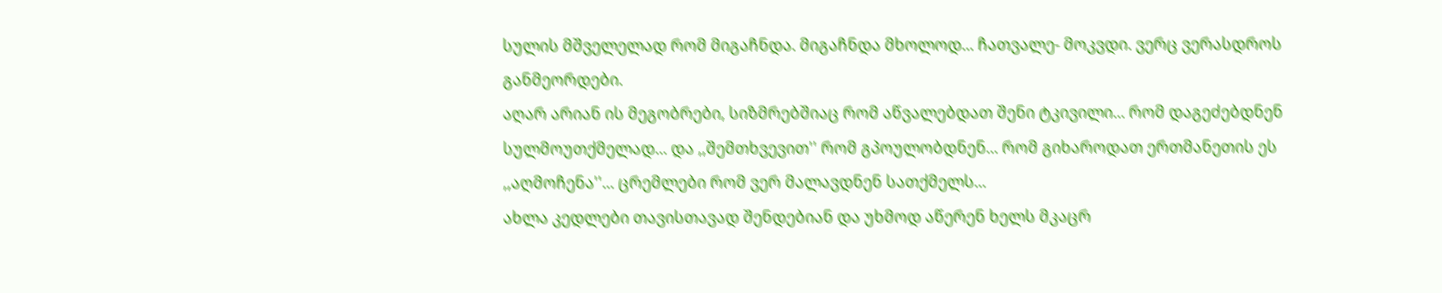სულის მშველელად რომ მიგაჩნდა. მიგაჩნდა მხოლოდ... ჩათვალე- მოკვდი. ვერც ვერასდროს განმეორდები.
აღარ არიან ის მეგობრები, სიზმრებშიაც რომ აწვალებდათ შენი ტკივილი... რომ დაგეძებდნენ სულმოუთქმელად... და ,,შემთხვევით'' რომ გპოულობდნენ... რომ გიხაროდათ ერთმანეთის ეს ,,აღმოჩენა''... ცრემლები რომ ვერ მალავდნენ სათქმელს...
ახლა კედლები თავისთავად შენდებიან და უხმოდ აწერენ ხელს მკაცრ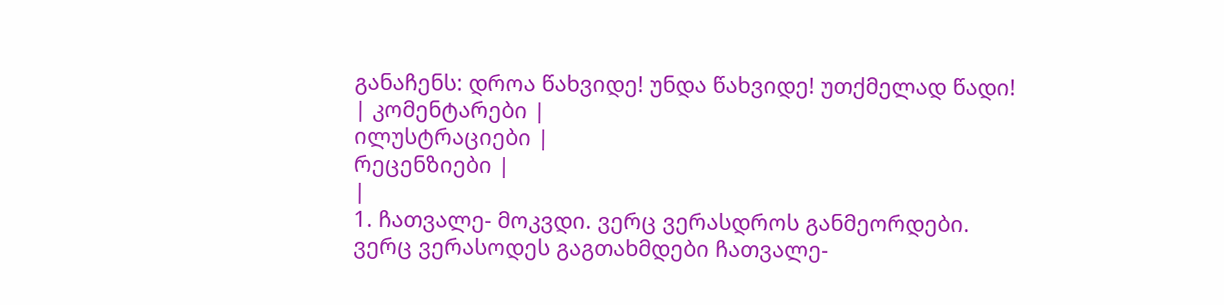განაჩენს: დროა წახვიდე! უნდა წახვიდე! უთქმელად წადი!
| კომენტარები |
ილუსტრაციები |
რეცენზიები |
|
1. ჩათვალე- მოკვდი. ვერც ვერასდროს განმეორდები.
ვერც ვერასოდეს გაგთახმდები ჩათვალე-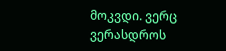მოკვდი. ვერც ვერასდროს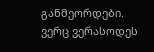განმეორდები.
ვერც ვერასოდეს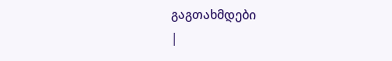გაგთახმდები
|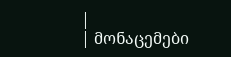|
| მონაცემები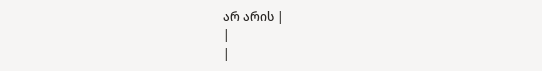არ არის |
|
|